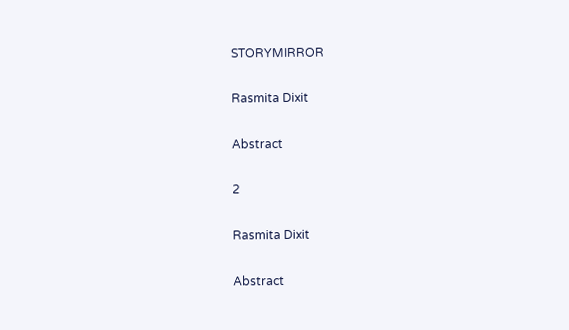STORYMIRROR

Rasmita Dixit

Abstract

2

Rasmita Dixit

Abstract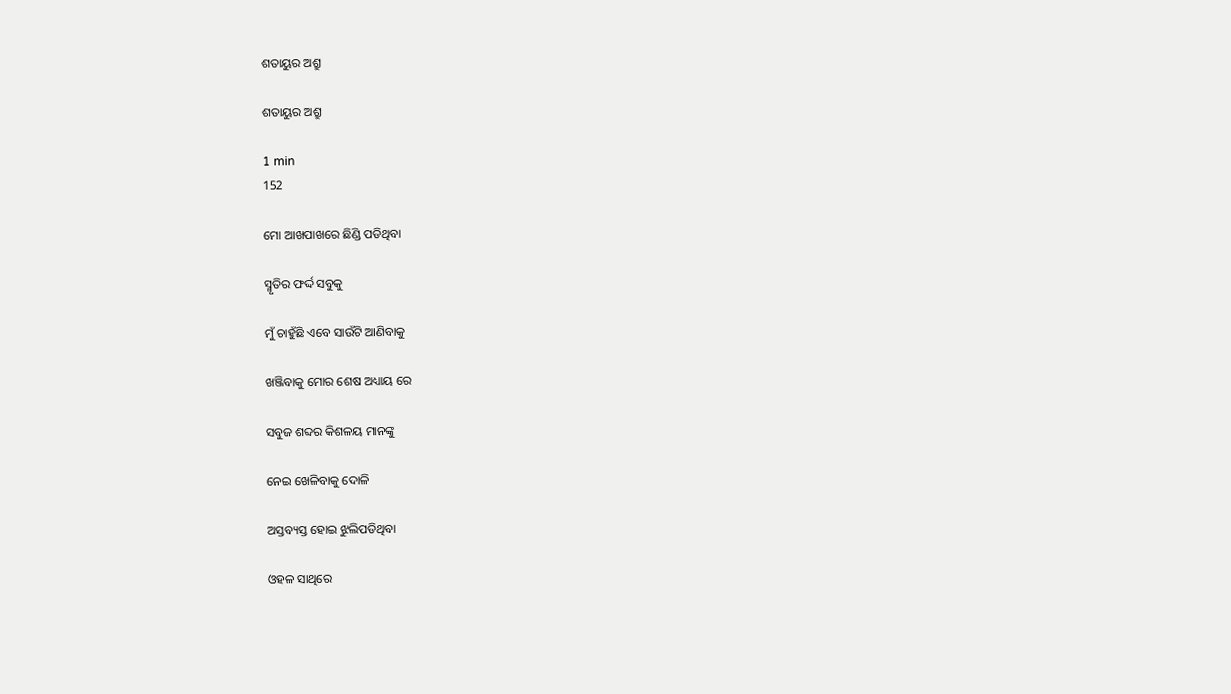ଶତାୟୁର ଅଶ୍ରୁ

ଶତାୟୁର ଅଶ୍ରୁ

1 min
152

ମୋ ଆଖପାଖରେ ଛିଣ୍ଡି ପଡିଥିବା

ସ୍ମୃତିର ଫର୍ଦ୍ଦ ସବୁକୁ

ମୁଁ ଚାହୁଁଛି ଏବେ ସାଉଁଟି ଆଣିବାକୁ

ଖଞ୍ଜିବାକୁ ମୋର ଶେଷ ଅଧ୍ୟାୟ ରେ

ସବୁଜ ଶବ୍ଦର କିଶଳୟ ମାନଙ୍କୁ

ନେଇ ଖେଳିବାକୁ ଦୋଳି

ଅସ୍ତବ୍ୟସ୍ତ ହୋଇ ଝୁଲିପଡିଥିବା

ଓହଳ ସାଥିରେ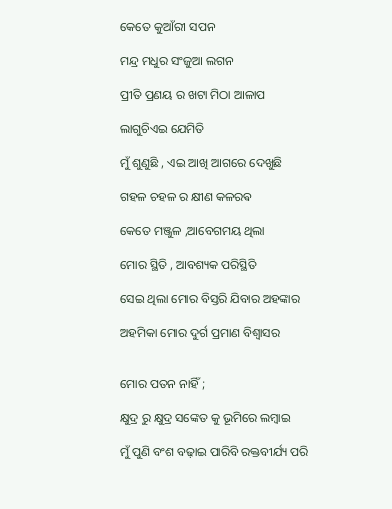କେତେ କୁଆଁରୀ ସପନ

ମନ୍ଦ୍ର ମଧୁର ସଂଜୁଆ ଲଗନ

ପ୍ରୀତି ପ୍ରଣୟ ର ଖଟା ମିଠା ଆଳାପ

ଲାଗୁଚିଏଇ ଯେମିତି

ମୁଁ ଶୁଣୁଛି , ଏଇ ଆଖି ଆଗରେ ଦେଖୁଛି

ଗହଳ ଚହଳ ର କ୍ଷୀଣ କଳରଵ

କେତେ ମଞ୍ଜୁଳ ,ଆବେଗମୟ ଥିଲା

ମୋର ସ୍ଥିତି , ଆବଶ୍ୟକ ପରିସ୍ଥିତି

ସେଇ ଥିଲା ମୋର ବିସ୍ତରି ଯିବାର ଅହଙ୍କାର

ଅହମିକା ମୋର ଦୁର୍ଗ ପ୍ରମାଣ ବିଶ୍ୱାସର


ମୋର ପତନ ନାହିଁ ;

କ୍ଷୁଦ୍ର ରୁ କ୍ଷୁଦ୍ର ସଙ୍କେତ କୁ ଭୂମିରେ ଲମ୍ବାଇ

ମୁଁ ପୁଣି ବଂଶ ବଢ଼ାଇ ପାରିବି ରକ୍ତବୀର୍ଯ୍ୟ ପରି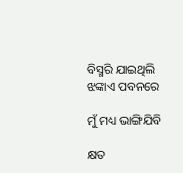ବିସ୍ମରି ଯାଇଥିଲି ଝଙ୍କାଏ ପବନରେ

ମୁଁ ମଧ୍ୟ ଭାଙ୍ଗିଯିବି

କ୍ଷତ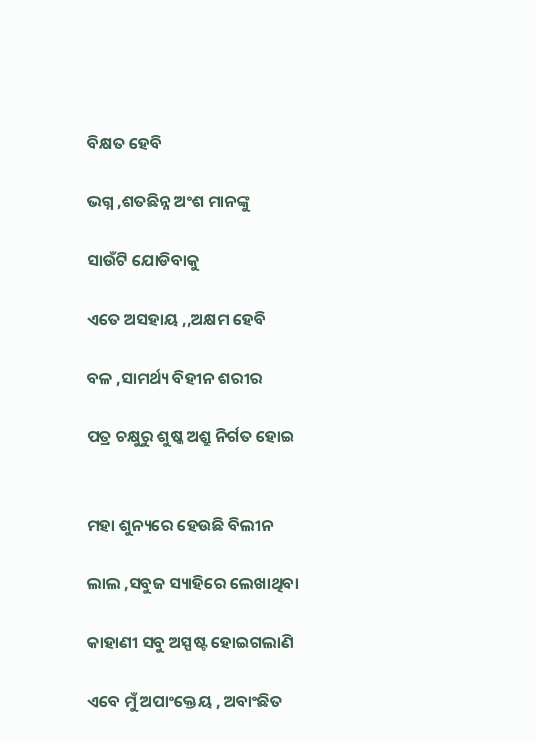ବିକ୍ଷତ ହେବି

ଭଗ୍ନ ,ଶତଛିନ୍ନ ଅଂଶ ମାନଙ୍କୁ

ସାଉଁଟି ଯୋଡିବାକୁ

ଏତେ ଅସହାୟ ,,ଅକ୍ଷମ ହେବି

ବଳ ,ସାମର୍ଥ୍ୟ ବିହୀନ ଶରୀର

ପତ୍ର ଚକ୍ଷୁରୁ ଶୁଷ୍କ ଅଶ୍ରୁ ନିର୍ଗତ ହୋଇ


ମହା ଶୁନ୍ୟରେ ହେଉଛି ବିଲୀନ

ଲାଲ ,ସବୁଜ ସ୍ୟାହିରେ ଲେଖାଥିବା

କାହାଣୀ ସବୁ ଅସ୍ପଷ୍ଟ ହୋଇଗଲାଣି

ଏବେ ମୁଁ ଅପାଂକ୍ତେୟ , ଅବାଂଛିତ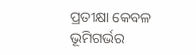ପ୍ରତୀକ୍ଷା କେବଳ ଭୂମିଗର୍ଭର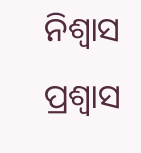ନିଶ୍ୱାସ ପ୍ରଶ୍ଵାସ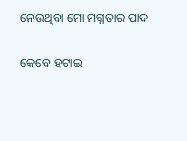ନେଉଥିବା ମୋ ମଗ୍ନତାର ପାଦ

କେବେ ହଟାଇ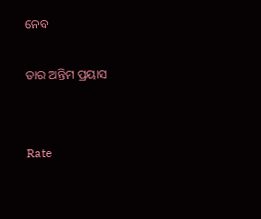ନେବ

ତାର ଅନ୍ତିମ ପ୍ରୟାସ


Rate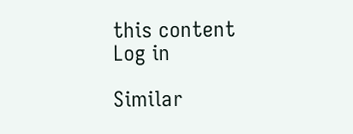this content
Log in

Similar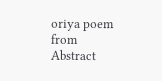oriya poem from Abstract